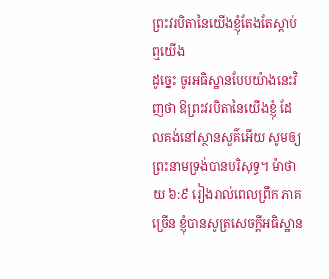ព្រះវរបិតានៃយើងខ្ញុំតែងតែស្តាប់ឮយើង
ដូច្នេះ ចូរអធិស្ឋានបែបយ៉ាងនេះវិញថា ឱព្រះវរបិតានៃយើងខ្ញុំ ដែលគង់នៅស្ថានសួគ៌អើយ សូមឲ្យព្រះនាមទ្រង់បានបរិសុទ្ធ។ ម៉ាថាយ ៦:៩ រៀងរាល់ពេលព្រឹក ភាគច្រើន ខ្ញុំបានសូត្រសេចក្តីអធិស្ឋាន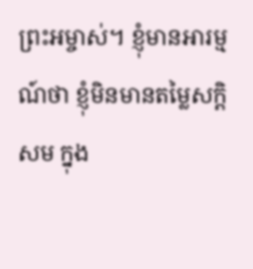ព្រះអម្ចាស់។ ខ្ញុំមានអារម្មណ៍ថា ខ្ញុំមិនមានតម្លៃសក្ដិសម ក្នុង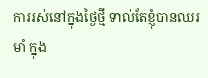ការរស់នៅក្នុងថ្ងៃថ្មី ទាល់តែខ្ញុំបានឈរមាំ ក្នុង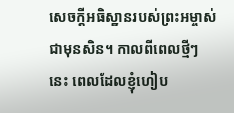សេចក្តីអធិស្ឋានរបស់ព្រះអម្ចាស់ជាមុនសិន។ កាលពីពេលថ្មីៗនេះ ពេលដែលខ្ញុំហៀប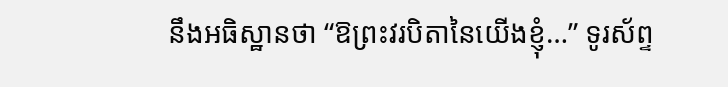នឹងអធិស្ឋានថា “ឱព្រះវរបិតានៃយើងខ្ញុំ…” ទូរស័ព្ទ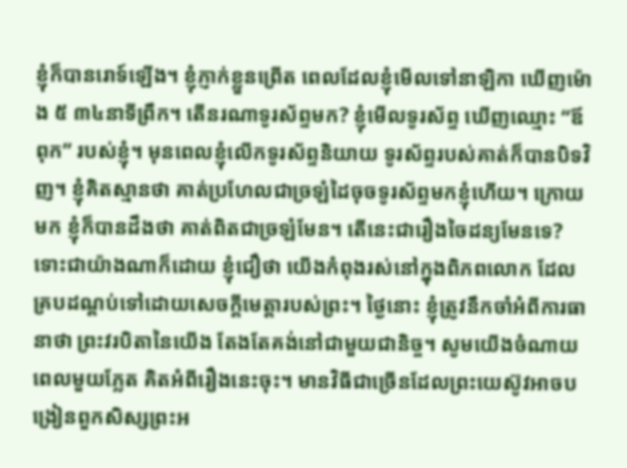ខ្ញុំក៏បានរោទ៍ឡើង។ ខ្ញុំភ្ញាក់ខ្លួនព្រើត ពេលដែលខ្ញុំមើលទៅនាឡិកា ឃើញម៉ោង ៥ ៣៤នាទីព្រឹក។ តើនរណាទូរស័ព្ទមក? ខ្ញុំមើលទូរស័ព្ទ ឃើញឈ្មោះ “ឪពុក” របស់ខ្ញុំ។ មុនពេលខ្ញុំលើកទូរស័ព្ទនិយាយ ទូរស័ព្ទរបស់គាត់ក៏បានបិទវិញ។ ខ្ញុំគិតស្មានថា គាត់ប្រហែលជាច្រឡំដៃចុចទូរស័ព្ទមកខ្ញុំហើយ។ ក្រោយមក ខ្ញុំក៏បានដឹងថា គាត់ពិតជាច្រឡំមែន។ តើនេះជារឿងចៃដន្យមែនទេ? ទោះជាយ៉ាងណាក៏ដោយ ខ្ញុំជឿថា យើងកំពុងរស់នៅក្នុងពិភពលោក ដែលគ្របដណ្តប់ទៅដោយសេចក្តីមេត្តារបស់ព្រះ។ ថ្ងៃនោះ ខ្ញុំត្រូវនឹកចាំអំពីការធានាថា ព្រះវរបិតានៃយើង តែងតែគង់នៅជាមួយជានិច្ច។ សូមយើងចំណាយពេលមួយភ្លែត គិតអំពីរឿងនេះចុះ។ មានវិធីជាច្រើនដែលព្រះយេស៊ូវអាចបង្រៀនពួកសិស្សព្រះអ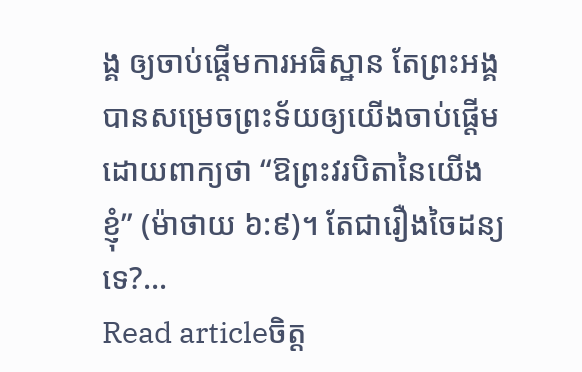ង្គ ឲ្យចាប់ផ្តើមការអធិស្ឋាន តែព្រះអង្គបានសម្រេចព្រះទ័យឲ្យយើងចាប់ផ្តើម ដោយពាក្យថា “ឱព្រះវរបិតានៃយើងខ្ញុំ” (ម៉ាថាយ ៦:៩)។ តែជារឿងចៃដន្យទេ?…
Read articleចិត្ត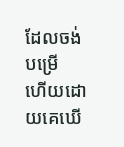ដែលចង់បម្រើ
ហើយដោយគេឃើ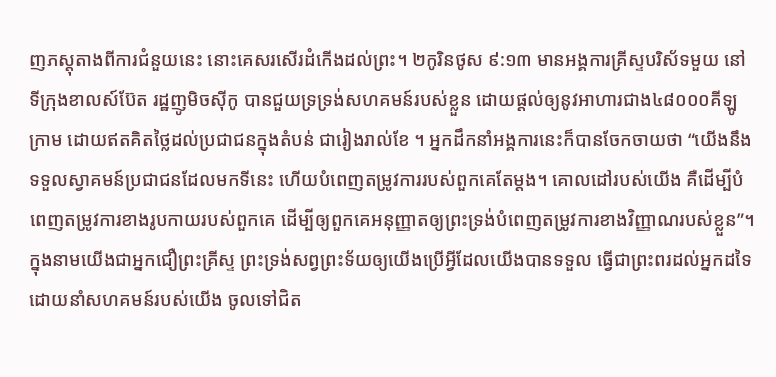ញភស្តុតាងពីការជំនួយនេះ នោះគេសរសើរដំកើងដល់ព្រះ។ ២កូរិនថូស ៩:១៣ មានអង្គការគ្រីស្ទបរិស័ទមួយ នៅទីក្រុងខាលស៍ប៊ែត រដ្ឋញូមិចស៊ីកូ បានជួយទ្រទ្រង់សហគមន៍របស់ខ្លួន ដោយផ្តល់ឲ្យនូវអាហារជាង៤៨០០០គីឡូក្រាម ដោយឥតគិតថ្លៃដល់ប្រជាជនក្នុងតំបន់ ជារៀងរាល់ខែ ។ អ្នកដឹកនាំអង្គការនេះក៏បានចែកចាយថា “យើងនឹងទទួលស្វាគមន៍ប្រជាជនដែលមកទីនេះ ហើយបំពេញតម្រូវការរបស់ពួកគេតែម្តង។ គោលដៅរបស់យើង គឺដើម្បីបំពេញតម្រូវការខាងរូបកាយរបស់ពួកគេ ដើម្បីឲ្យពួកគេអនុញ្ញាតឲ្យព្រះទ្រង់បំពេញតម្រូវការខាងវិញ្ញាណរបស់ខ្លួន”។ ក្នុងនាមយើងជាអ្នកជឿព្រះគ្រីស្ទ ព្រះទ្រង់សព្វព្រះទ័យឲ្យយើងប្រើអ្វីដែលយើងបានទទួល ធ្វើជាព្រះពរដល់អ្នកដទៃ ដោយនាំសហគមន៍របស់យើង ចូលទៅជិត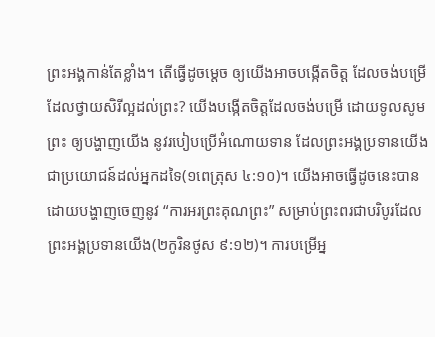ព្រះអង្គកាន់តែខ្លាំង។ តើធ្វើដូចម្តេច ឲ្យយើងអាចបង្កើតចិត្ត ដែលចង់បម្រើ ដែលថ្វាយសិរីល្អដល់ព្រះ? យើងបង្កើតចិត្តដែលចង់បម្រើ ដោយទូលសូមព្រះ ឲ្យបង្ហាញយើង នូវរបៀបប្រើអំណោយទាន ដែលព្រះអង្គប្រទានយើង ជាប្រយោជន៍ដល់អ្នកដទៃ(១ពេត្រុស ៤:១០)។ យើងអាចធ្វើដូចនេះបាន ដោយបង្ហាញចេញនូវ “ការអរព្រះគុណព្រះ” សម្រាប់ព្រះពរជាបរិបូរដែលព្រះអង្គប្រទានយើង(២កូរិនថូស ៩:១២)។ ការបម្រើអ្ន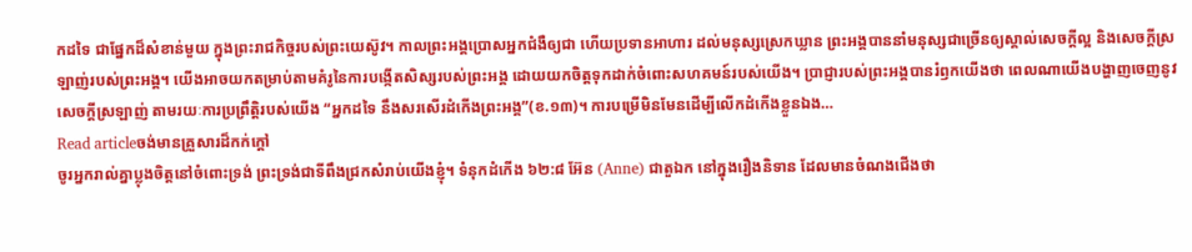កដទៃ ជាផ្នែកដ៏សំខាន់មួយ ក្នុងព្រះរាជកិច្ចរបស់ព្រះយេស៊ូវ។ កាលព្រះអង្គប្រោសអ្នកជំងឺឲ្យជា ហើយប្រទានអាហារ ដល់មនុស្សស្រេកឃ្លាន ព្រះអង្គបាននាំមនុស្សជាច្រើនឲ្យស្គាល់សេចក្តីល្អ និងសេចក្តីស្រឡាញ់របស់ព្រះអង្គ។ យើងអាចយកតម្រាប់តាមគំរូនៃការបង្កើតសិស្សរបស់ព្រះអង្គ ដោយយកចិត្តទុកដាក់ចំពោះសហគមន៍របស់យើង។ ប្រាជ្ញារបស់ព្រះអង្គបានរំឭកយើងថា ពេលណាយើងបង្ហាញចេញនូវសេចក្តីស្រឡាញ់ តាមរយៈការប្រព្រឹត្តិរបស់យើង “អ្នកដទៃ នឹងសរសើរដំកើងព្រះអង្គ”(ខ.១៣)។ ការបម្រើមិនមែនដើម្បីលើកដំកើងខ្លួនឯង…
Read articleចង់មានគ្រួសារដ៏កក់ក្តៅ
ចូរអ្នករាល់គ្នាប្លុងចិត្តនៅចំពោះទ្រង់ ព្រះទ្រង់ជាទីពឹងជ្រកសំរាប់យើងខ្ញុំ។ ទំនុកដំកើង ៦២:៨ អ៊ែន (Anne) ជាតួឯក នៅក្នុងរឿងនិទាន ដែលមានចំណងជើងថា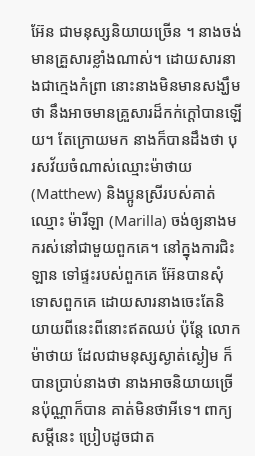អ៊ែន ជាមនុស្សនិយាយច្រើន ។ នាងចង់មានគ្រួសារខ្លាំងណាស់។ ដោយសារនាងជាក្មេងកំព្រា នោះនាងមិនមានសង្ឃឹមថា នឹងអាចមានគ្រួសារដ៏កក់ក្តៅបានឡើយ។ តែក្រោយមក នាងក៏បានដឹងថា បុរសវ័យចំណាស់ឈ្មោះម៉ាថាយ (Matthew) និងប្អូនស្រីរបស់គាត់ឈ្មោះ ម៉ារីឡា (Marilla) ចង់ឲ្យនាងមករស់នៅជាមួយពួកគេ។ នៅក្នុងការជិះឡាន ទៅផ្ទះរបស់ពួកគេ អ៊ែនបានសុំទោសពួកគេ ដោយសារនាងចេះតែនិយាយពីនេះពីនោះឥតឈប់ ប៉ុន្តែ លោកម៉ាថាយ ដែលជាមនុស្សស្ងាត់ស្ងៀម ក៏បានប្រាប់នាងថា នាងអាចនិយាយច្រើនប៉ុណ្ណាក៏បាន គាត់មិនថាអីទេ។ ពាក្យសម្តីនេះ ប្រៀបដូចជាត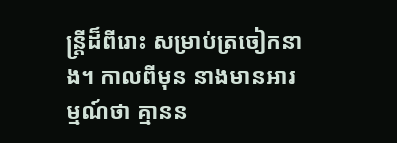ន្ត្រីដ៏ពីរោះ សម្រាប់ត្រចៀកនាង។ កាលពីមុន នាងមានអារម្មណ៍ថា គ្មានន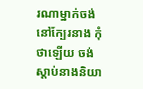រណាម្នាក់ចង់នៅក្បែរនាង កុំថាឡើយ ចង់ស្តាប់នាងនិយា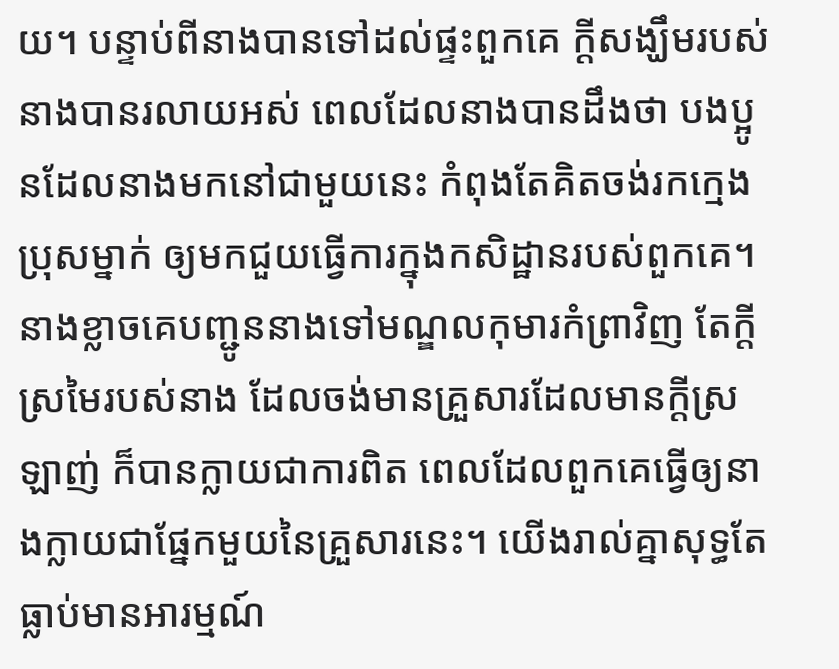យ។ បន្ទាប់ពីនាងបានទៅដល់ផ្ទះពួកគេ ក្តីសង្ឃឹមរបស់នាងបានរលាយអស់ ពេលដែលនាងបានដឹងថា បងប្អូនដែលនាងមកនៅជាមួយនេះ កំពុងតែគិតចង់រកក្មេងប្រុសម្នាក់ ឲ្យមកជួយធ្វើការក្នុងកសិដ្ឋានរបស់ពួកគេ។ នាងខ្លាចគេបញ្ជូននាងទៅមណ្ឌលកុមារកំព្រាវិញ តែក្តីស្រមៃរបស់នាង ដែលចង់មានគ្រួសារដែលមានក្តីស្រឡាញ់ ក៏បានក្លាយជាការពិត ពេលដែលពួកគេធ្វើឲ្យនាងក្លាយជាផ្នែកមួយនៃគ្រួសារនេះ។ យើងរាល់គ្នាសុទ្ធតែធ្លាប់មានអារម្មណ៍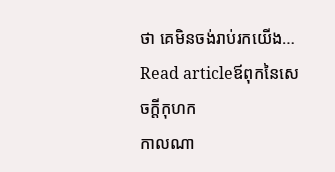ថា គេមិនចង់រាប់រកយើង…
Read articleឪពុកនៃសេចក្តីកុហក
កាលណា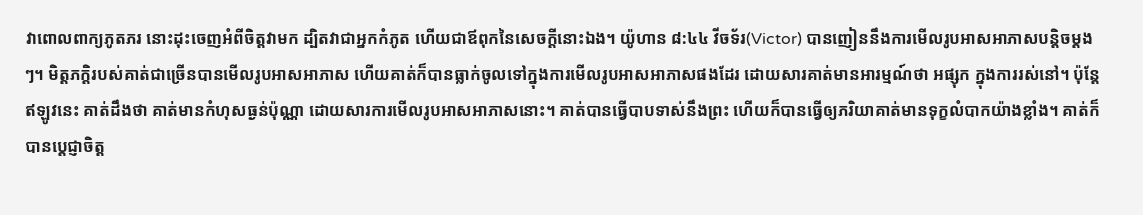វាពោលពាក្យភូតភរ នោះដុះចេញអំពីចិត្តវាមក ដ្បិតវាជាអ្នកកំភូត ហើយជាឪពុកនៃសេចក្តីនោះឯង។ យ៉ូហាន ៨:៤៤ វីចទ័រ(Victor) បានញៀននឹងការមើលរូបអាសអាភាសបន្តិចម្តងៗ។ មិត្តភក្តិរបស់គាត់ជាច្រើនបានមើលរូបអាសអាភាស ហើយគាត់ក៏បានធ្លាក់ចូលទៅក្នុងការមើលរូបអាសអាភាសផងដែរ ដោយសារគាត់មានអារម្មណ៍ថា អផ្សុក ក្នុងការរស់នៅ។ ប៉ុន្តែ ឥឡូវនេះ គាត់ដឹងថា គាត់មានកំហុសធ្ងន់ប៉ុណ្ណា ដោយសារការមើលរូបអាសអាភាសនោះ។ គាត់បានធ្វើបាបទាស់នឹងព្រះ ហើយក៏បានធ្វើឲ្យភរិយាគាត់មានទុក្ខលំបាកយ៉ាងខ្លាំង។ គាត់ក៏បានប្តេជ្ញាចិត្ត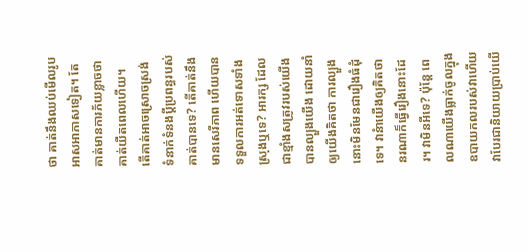ថា គាត់នឹងឈប់មើលរូបអាសអាភាសទៀត។ តែគាត់មានការភ័យខ្លាចថា គាត់យឺតពេលហើយ។ តើគាត់អាចស្រោចស្រង់ទំនាក់ទំនងប្តីប្រពន្ធរបស់គាត់បានទេ? តើគាត់នឹងមានសេរីភាព ហើយបានទទួលការអត់ទោសទាំងស្រុងឬទេ? អារក្ស ដែលជាខ្មាំងសត្រូវរបស់យើង បានល្បួងយើង ដោយនាំឲ្យយើងគិតថា ការល្បួងនោះមិនមែនជារឿងធំដុំទេ។ វានំាយើងឲ្យគិតថា នរណាក៏ធ្វើរឿងនោះដែរ។ វាមិនអីទេ? ប៉ុន្តែ ពេលណាយើងធ្លាក់ចូលក្នុងឧបាយកលរបស់វាហើយ វាបែរជានិយាយប្រាប់យើ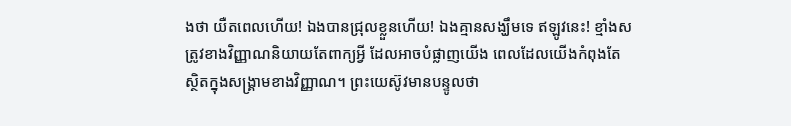ងថា យឺតពេលហើយ! ឯងបានជ្រុលខ្លួនហើយ! ឯងគ្មានសង្ឃឹមទេ ឥឡូវនេះ! ខ្មាំងសត្រូវខាងវិញ្ញាណនិយាយតែពាក្យអ្វី ដែលអាចបំផ្លាញយើង ពេលដែលយើងកំពុងតែស្ថិតក្នុងសង្គ្រាមខាងវិញ្ញាណ។ ព្រះយេស៊ូវមានបន្ទូលថា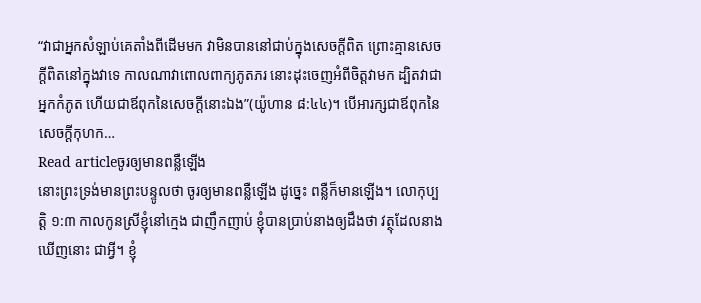“វាជាអ្នកសំឡាប់គេតាំងពីដើមមក វាមិនបាននៅជាប់ក្នុងសេចក្តីពិត ព្រោះគ្មានសេចក្តីពិតនៅក្នុងវាទេ កាលណាវាពោលពាក្យភូតភរ នោះដុះចេញអំពីចិត្តវាមក ដ្បិតវាជាអ្នកកំភូត ហើយជាឪពុកនៃសេចក្តីនោះឯង”(យ៉ូហាន ៨:៤៤)។ បើអារក្សជាឪពុកនៃសេចក្តីកុហក…
Read articleចូរឲ្យមានពន្លឺឡើង
នោះព្រះទ្រង់មានព្រះបន្ទូលថា ចូរឲ្យមានពន្លឺឡើង ដូច្នេះ ពន្លឺក៏មានឡើង។ លោកុប្បត្ដិ ១:៣ កាលកូនស្រីខ្ញុំនៅក្មេង ជាញឹកញាប់ ខ្ញុំបានប្រាប់នាងឲ្យដឹងថា វត្ថុដែលនាងឃើញនោះ ជាអ្វី។ ខ្ញុំ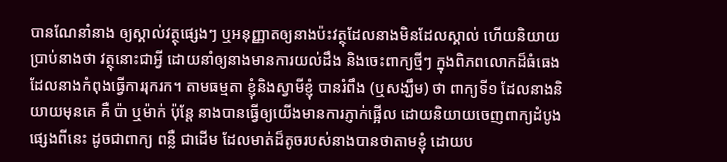បានណែនាំនាង ឲ្យស្គាល់វត្ថុផ្សេងៗ ឬអនុញ្ញាតឲ្យនាងប៉ះវត្ថុដែលនាងមិនដែលស្គាល់ ហើយនិយាយប្រាប់នាងថា វត្ថុនោះជាអ្វី ដោយនាំឲ្យនាងមានការយល់ដឹង និងចេះពាក្យថ្មីៗ ក្នុងពិភពលោកដ៏ធំធេង ដែលនាងកំពុងធ្វើការរុករក។ តាមធម្មតា ខ្ញុំនិងស្វាមីខ្ញុំ បានរំពឹង (ឬសង្ឃឹម) ថា ពាក្យទី១ ដែលនាងនិយាយមុនគេ គឺ ប៉ា ឬម៉ាក់ ប៉ុន្តែ នាងបានធ្វើឲ្យយើងមានការភ្ញាក់ផ្អើល ដោយនិយាយចេញពាក្យដំបូង ផ្សេងពីនេះ ដូចជាពាក្យ ពន្លឺ ជាដើម ដែលមាត់ដ៏តូចរបស់នាងបានថាតាមខ្ញុំ ដោយប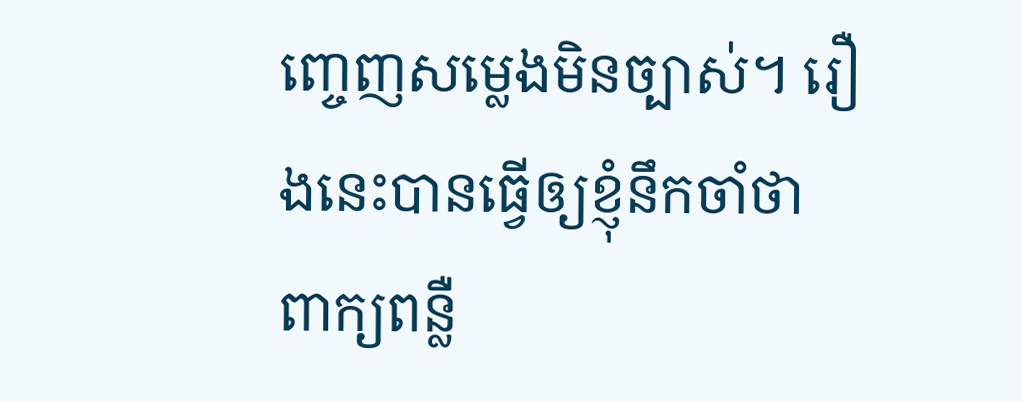ញ្ចេញសម្លេងមិនច្បាស់។ រឿងនេះបានធ្វើឲ្យខ្ញុំនឹកចាំថា ពាក្យពន្លឺ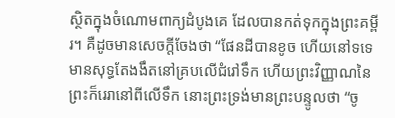ស្ថិតក្នុងចំណោមពាក្យដំបូងគេ ដែលបានកត់ទុកក្នុងព្រះគម្ពីរ។ គឺដូចមានសេចក្តីចែងថា “ផែនដីបានខូច ហើយនៅទទេ មានសុទ្ធតែងងឹតនៅគ្របលើជំរៅទឹក ហើយព្រះវិញ្ញាណនៃព្រះក៏រេរានៅពីលើទឹក នោះព្រះទ្រង់មានព្រះបន្ទូលថា “ចូ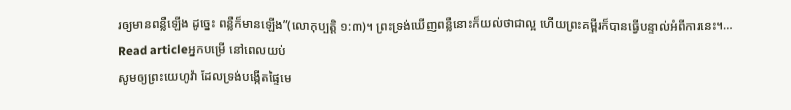រឲ្យមានពន្លឺឡើង ដូច្នេះ ពន្លឺក៏មានឡើង”(លោកុប្បត្តិ ១:៣)។ ព្រះទ្រង់ឃើញពន្លឺនោះក៏យល់ថាជាល្អ ហើយព្រះគម្ពីរក៏បានធ្វើបន្ទាល់អំពីការនេះ។…
Read articleអ្នកបម្រើ នៅពេលយប់
សូមឲ្យព្រះយេហូវ៉ា ដែលទ្រង់បង្កើតផ្ទៃមេ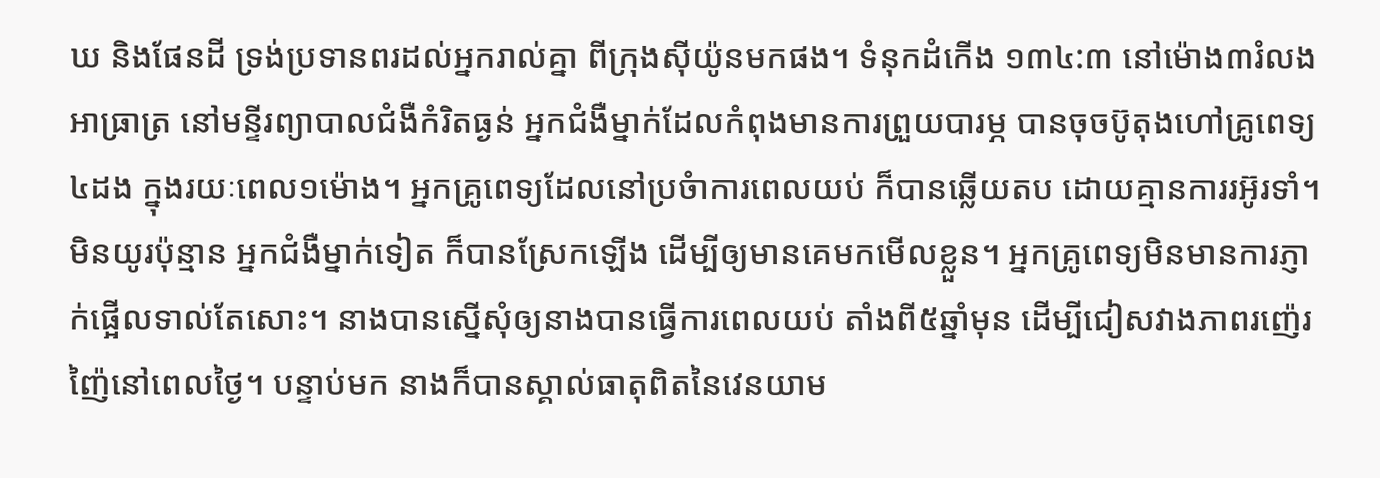ឃ និងផែនដី ទ្រង់ប្រទានពរដល់អ្នករាល់គ្នា ពីក្រុងស៊ីយ៉ូនមកផង។ ទំនុកដំកើង ១៣៤:៣ នៅម៉ោង៣រំលងអាធ្រាត្រ នៅមន្ទីរព្យាបាលជំងឺកំរិតធ្ងន់ អ្នកជំងឺម្នាក់ដែលកំពុងមានការព្រួយបារម្ភ បានចុចប៊ូតុងហៅគ្រូពេទ្យ៤ដង ក្នុងរយៈពេល១ម៉ោង។ អ្នកគ្រូពេទ្យដែលនៅប្រចំាការពេលយប់ ក៏បានឆ្លើយតប ដោយគ្មានការរអ៊ូរទាំ។ មិនយូរប៉ុន្មាន អ្នកជំងឺម្នាក់ទៀត ក៏បានស្រែកឡើង ដើម្បីឲ្យមានគេមកមើលខ្លួន។ អ្នកគ្រូពេទ្យមិនមានការភ្ញាក់ផ្អើលទាល់តែសោះ។ នាងបានស្នើសុំឲ្យនាងបានធ្វើការពេលយប់ តាំងពី៥ឆ្នាំមុន ដើម្បីជៀសវាងភាពរញ៉េរញ៉ៃនៅពេលថ្ងៃ។ បន្ទាប់មក នាងក៏បានស្គាល់ធាតុពិតនៃវេនយាម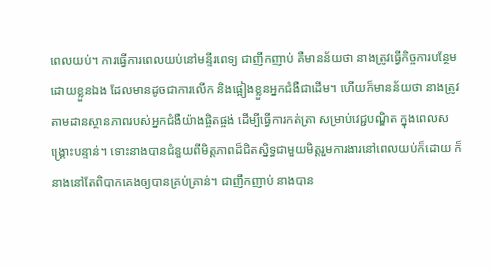ពេលយប់។ ការធ្វើការពេលយប់នៅមន្ទីរពេទ្យ ជាញឹកញាប់ គឺមានន័យថា នាងត្រូវធ្វើកិច្ចការបន្ថែមដោយខ្លួនឯង ដែលមានដូចជាការលើក និងផ្អៀងខ្លួនអ្នកជំងឺជាដើម។ ហើយក៏មានន័យថា នាងត្រូវតាមដានស្ថានភាពរបស់អ្នកជំងឺយ៉ាងផ្ចិតផ្ចង់ ដើម្បីធ្វើការកត់ត្រា សម្រាប់វេជ្ជបណ្ឌិត ក្នុងពេលសង្គ្រោះបន្ទាន់។ ទោះនាងបានជំនួយពីមិត្តភាពដ៏ជិតស្និទ្ធជាមួយមិត្តរួមការងារនៅពេលយប់ក៏ដោយ ក៏នាងនៅតែពិបាកគេងឲ្យបានគ្រប់គ្រាន់។ ជាញឹកញាប់ នាងបាន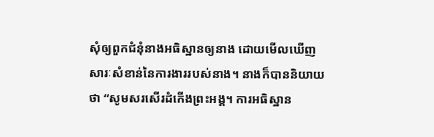សុំឲ្យពួកជំនុំនាងអធិស្ឋានឲ្យនាង ដោយមើលឃើញសារៈសំខាន់នៃការងាររបស់នាង។ នាងក៏បាននិយាយថា “សូមសរសើរដំកើងព្រះអង្គ។ ការអធិស្ឋាន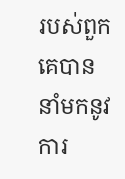របស់ពួកគេបាននាំមកនូវការ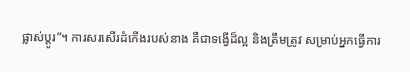ផ្លាស់ប្តូរ”។ ការសរសើរដំកើងរបស់នាង គឺជាទង្វើដ៏ល្អ និងត្រឹមត្រូវ សម្រាប់អ្នកធ្វើការ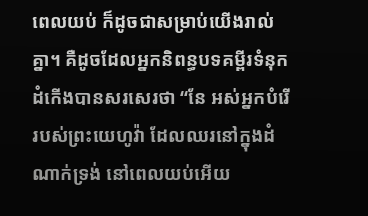ពេលយប់ ក៏ដូចជាសម្រាប់យើងរាល់គ្នា។ គឺដូចដែលអ្នកនិពន្ធបទគម្ពីរទំនុកដំកើងបានសរសេរថា “នែ អស់អ្នកបំរើរបស់ព្រះយេហូវ៉ា ដែលឈរនៅក្នុងដំណាក់ទ្រង់ នៅពេលយប់អើយ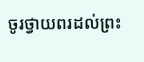ចូរថ្វាយពរដល់ព្រះ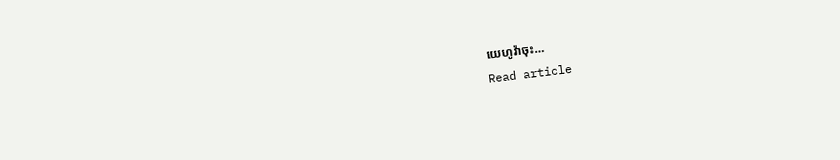យេហូវ៉ាចុះ…
Read article